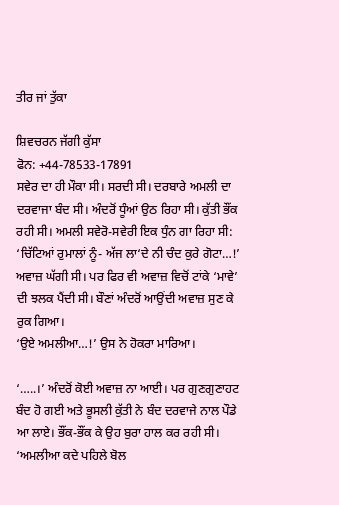ਤੀਰ ਜਾਂ ਤੁੱਕਾ

ਸ਼ਿਵਚਰਨ ਜੱਗੀ ਕੁੱਸਾ
ਫੋਨ: +44-78533-17891
ਸਵੇਰ ਦਾ ਹੀ ਮੌਕਾ ਸੀ। ਸਰਦੀ ਸੀ। ਦਰਬਾਰੇ ਅਮਲੀ ਦਾ ਦਰਵਾਜਾ ਬੰਦ ਸੀ। ਅੰਦਰੋਂ ਧੂੰਆਂ ਉਠ ਰਿਹਾ ਸੀ। ਕੁੱਤੀ ਭੌਂਕ ਰਹੀ ਸੀ। ਅਮਲੀ ਸਵੇਰੋ-ਸਵੇਰੀ ਇਕ ਧੁੰਨ ਗਾ ਰਿਹਾ ਸੀ:
‘ਚਿੱਟਿਆਂ ਰੁਮਾਲਾਂ ਨੂੰ- ਅੱਜ ਲਾ‘ਦੇ ਨੀ ਚੰਦ ਕੁਰੇ ਗੋਟਾ…!’ ਅਵਾਜ਼ ਘੱਗੀ ਸੀ। ਪਰ ਫਿਰ ਵੀ ਅਵਾਜ਼ ਵਿਚੋਂ ਟਾਂਕੇ ‘ਮਾਵੇ’ ਦੀ ਝਲਕ ਪੈਂਦੀ ਸੀ। ਬੌਣਾਂ ਅੰਦਰੋਂ ਆਉਂਦੀ ਅਵਾਜ਼ ਸੁਣ ਕੇ ਰੁਕ ਗਿਆ।
‘ਉਏ ਅਮਲੀਆ…!’ ਉਸ ਨੇ ਹੋਕਰਾ ਮਾਰਿਆ।

‘…..।’ ਅੰਦਰੋਂ ਕੋਈ ਅਵਾਜ਼ ਨਾ ਆਈ। ਪਰ ਗੁਣਗੁਣਾਹਟ ਬੰਦ ਹੋ ਗਈ ਅਤੇ ਭੂਸਲੀ ਕੁੱਤੀ ਨੇ ਬੰਦ ਦਰਵਾਜੇ ਨਾਲ ਪੌਡੇ ਆ ਲਾਏ। ਭੌਂਕ-ਭੌਂਕ ਕੇ ਉਹ ਬੁਰਾ ਹਾਲ ਕਰ ਰਹੀ ਸੀ।
‘ਅਮਲੀਆ ਕਦੇ ਪਹਿਲੇ ਬੋਲ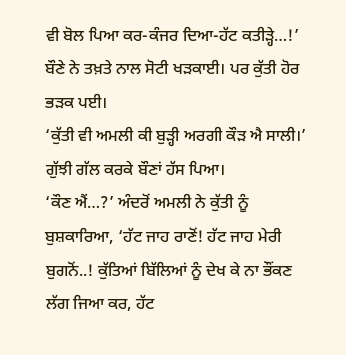ਵੀ ਬੋਲ ਪਿਆ ਕਰ-ਕੰਜਰ ਦਿਆ-ਹੱਟ ਕਤੀੜ੍ਹੇ…!’ ਬੌਣੇ ਨੇ ਤਖ਼ਤੇ ਨਾਲ ਸੋਟੀ ਖੜਕਾਈ। ਪਰ ਕੁੱਤੀ ਹੋਰ ਭੜਕ ਪਈ।
‘ਕੁੱਤੀ ਵੀ ਅਮਲੀ ਕੀ ਬੁੜ੍ਹੀ ਅਰਗੀ ਕੌੜ ਐ ਸਾਲੀ।’ ਗੁੱਝੀ ਗੱਲ ਕਰਕੇ ਬੌਣਾਂ ਹੱਸ ਪਿਆ।
‘ਕੌਣ ਐਂ…?’ ਅੰਦਰੋਂ ਅਮਲੀ ਨੇ ਕੁੱਤੀ ਨੂੰ ਬੁਸ਼ਕਾਰਿਆ, ‘ਹੱਟ ਜਾਹ ਰਾਣੋਂ! ਹੱਟ ਜਾਹ ਮੇਰੀ ਬੁਗਨੋਂ..! ਕੁੱਤਿਆਂ ਬਿੱਲਿਆਂ ਨੂੰ ਦੇਖ ਕੇ ਨਾ ਭੌਂਕਣ ਲੱਗ ਜਿਆ ਕਰ, ਹੱਟ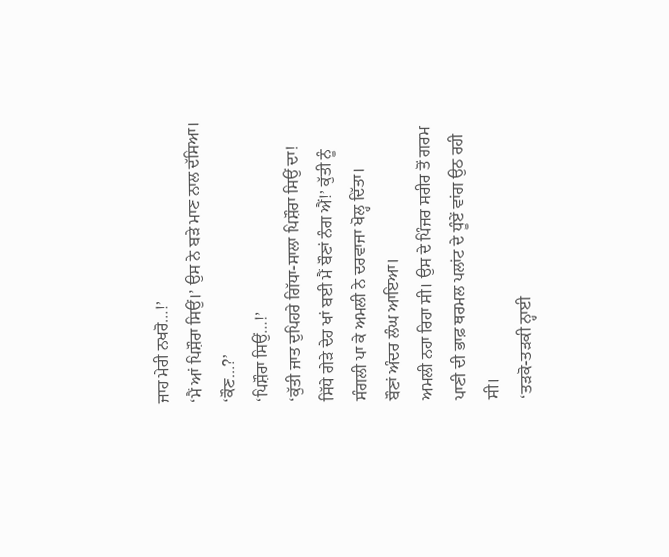ਜਾਹ ਮੇਰੀ ਨਖਰੋ…!’
‘ਮੈਂ ਆਂ ਪਿਸ਼ੌਰਾ ਸਿਉਂ।’ ਉਸ ਨੇ ਬੜੇ ਮਾਣ ਨਾਲ ਦੱਸਿਆ।
‘ਕੌਣ…?’
‘ਪਿਸ਼ੌਰਾ ਸਿਉਂ…!’
‘ਕੁੱਤੀ ਜਾਤ ਦੁਪਿਹਰੇ ਗਿੱਧਾ-ਸਾਲਾ ਪਿਸ਼ੌਰਾ ਸਿਉਂ ਦਾ! ਸਿੱਧੇ ਗੇੜੇ ਦੇਹ ਖਾਂ ਬਈ ਮੈਂ ਬੌਣਾਂ ਨੰਗ ਐਂ!’ ਕੁੱਤੀ ਨੂੰ ਸੰਗਲੀ ਪਾ ਕੇ ਅਮਲੀ ਨੇ ਦਰਵਾਜਾ ਖੋਲ੍ਹ ਦਿੱਤਾ।
ਬੌਣਾਂ ਅੰਦਰ ਲੰਘ ਆਇਆ।
ਅਮਲੀ ਨਹਾ ਰਿਹਾ ਸੀ। ਉਸ ਦੇ ਪਿੰਜਰ ਸਰੀਰ ਤੋਂ ਗਰਮ ਪਾਣੀ ਦੀ ਭਾਫ਼ ਥਰਮਲ ਪਲਾਂਟ ਦੇ ਧੂੰਏਂ ਵਾਂਗ ਉਠ ਰਹੀ ਸੀ।
‘ਤੜਕੋ-ਤੜਕੀ ਨ੍ਹਾਈ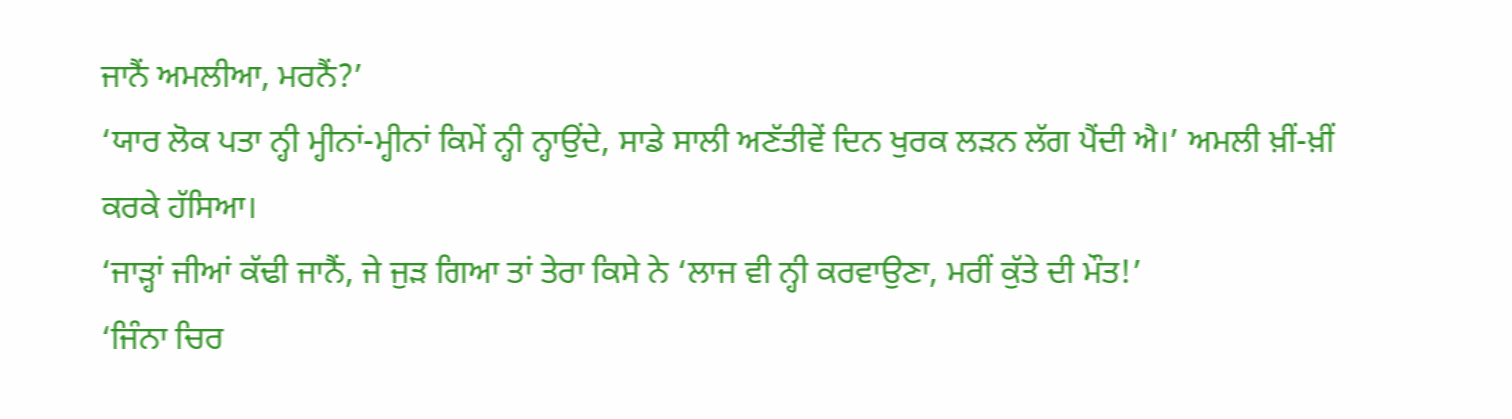ਜਾਨੈਂ ਅਮਲੀਆ, ਮਰਨੈਂ?’
‘ਯਾਰ ਲੋਕ ਪਤਾ ਨ੍ਹੀ ਮ੍ਹੀਨਾਂ-ਮ੍ਹੀਨਾਂ ਕਿਮੇਂ ਨ੍ਹੀ ਨ੍ਹਾਉਂਦੇ, ਸਾਡੇ ਸਾਲੀ ਅਣੱਤੀਵੇਂ ਦਿਨ ਖੁਰਕ ਲੜਨ ਲੱਗ ਪੈਂਦੀ ਐ।’ ਅਮਲੀ ਖ਼ੀਂ-ਖ਼ੀਂ ਕਰਕੇ ਹੱਸਿਆ।
‘ਜਾੜ੍ਹਾਂ ਜੀਆਂ ਕੱਢੀ ਜਾਨੈਂ, ਜੇ ਜੁੜ ਗਿਆ ਤਾਂ ਤੇਰਾ ਕਿਸੇ ਨੇ ‘ਲਾਜ ਵੀ ਨ੍ਹੀ ਕਰਵਾਉਣਾ, ਮਰੀਂ ਕੁੱਤੇ ਦੀ ਮੌਤ!’
‘ਜਿੰਨਾ ਚਿਰ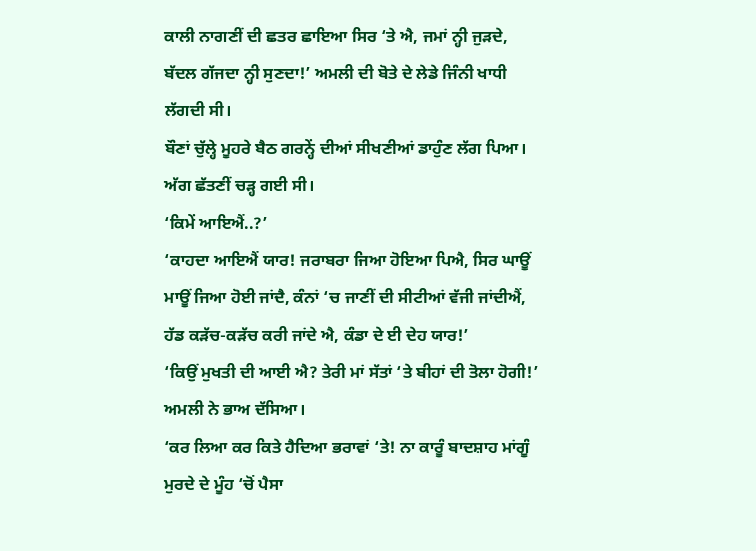ਕਾਲੀ ਨਾਗਣੀਂ ਦੀ ਛਤਰ ਛਾਇਆ ਸਿਰ ‘ਤੇ ਐ, ਜਮਾਂ ਨ੍ਹੀ ਜੁੜਦੇ, ਬੱਦਲ ਗੱਜਦਾ ਨ੍ਹੀ ਸੁਣਦਾ!’ ਅਮਲੀ ਦੀ ਬੋਤੇ ਦੇ ਲੇਡੇ ਜਿੰਨੀ ਖਾਧੀ ਲੱਗਦੀ ਸੀ।
ਬੌਣਾਂ ਚੁੱਲ੍ਹੇ ਮੂਹਰੇ ਬੈਠ ਗਰਨ੍ਹੇਂ ਦੀਆਂ ਸੀਖਣੀਆਂ ਡਾਹੁੰਣ ਲੱਗ ਪਿਆ। ਅੱਗ ਛੱਤਣੀਂ ਚੜ੍ਹ ਗਈ ਸੀ।
‘ਕਿਮੇਂ ਆਇਐਂ..?’
‘ਕਾਹਦਾ ਆਇਐਂ ਯਾਰ! ਜਰਾਬਰਾ ਜਿਆ ਹੋਇਆ ਪਿਐ, ਸਿਰ ਘਾਊਂ ਮਾਊਂ ਜਿਆ ਹੋਈ ਜਾਂਦੈ, ਕੰਨਾਂ ‘ਚ ਜਾਣੀਂ ਦੀ ਸੀਟੀਆਂ ਵੱਜੀ ਜਾਂਦੀਐਂ, ਹੱਡ ਕੜੱਚ-ਕੜੱਚ ਕਰੀ ਜਾਂਦੇ ਐ, ਕੰਡਾ ਦੇ ਈ ਦੇਹ ਯਾਰ!’
‘ਕਿਉਂ ਮੁਖਤੀ ਦੀ ਆਈ ਐ? ਤੇਰੀ ਮਾਂ ਸੱਤਾਂ ‘ਤੇ ਬੀਹਾਂ ਦੀ ਤੋਲਾ ਹੋਗੀ!’ ਅਮਲੀ ਨੇ ਭਾਅ ਦੱਸਿਆ।
‘ਕਰ ਲਿਆ ਕਰ ਕਿਤੇ ਹੈਦਿਆ ਭਰਾਵਾਂ ‘ਤੇ! ਨਾ ਕਾਰੂੰ ਬਾਦਸ਼ਾਹ ਮਾਂਗੂੰ ਮੁਰਦੇ ਦੇ ਮੂੰਹ ‘ਚੋਂ ਪੈਸਾ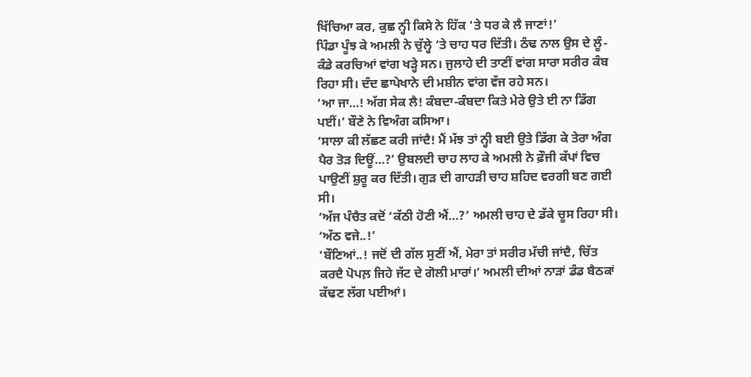ਖਿੱਚਿਆ ਕਰ, ਕੁਛ ਨ੍ਹੀ ਕਿਸੇ ਨੇ ਹਿੱਕ ‘ਤੇ ਧਰ ਕੇ ਲੈ ਜਾਣਾਂ!’
ਪਿੰਡਾ ਪੂੰਝ ਕੇ ਅਮਲੀ ਨੇ ਚੁੱਲ੍ਹੇ ‘ਤੇ ਚਾਹ ਧਰ ਦਿੱਤੀ। ਠੰਢ ਨਾਲ ਉਸ ਦੇ ਲੂੰ-ਕੰਡੇ ਕਰਚਿਆਂ ਵਾਂਗ ਖੜ੍ਹੇ ਸਨ। ਜੁਲਾਹੇ ਦੀ ਤਾਣੀਂ ਵਾਂਗ ਸਾਰਾ ਸਰੀਰ ਕੰਬ ਰਿਹਾ ਸੀ। ਦੰਦ ਛਾਪੇਖਾਨੇ ਦੀ ਮਸ਼ੀਨ ਵਾਂਗ ਵੱਜ ਰਹੇ ਸਨ।
‘ਆ ਜਾ…! ਅੱਗ ਸੇਕ ਲੈ! ਕੰਬਦਾ-ਕੰਬਦਾ ਕਿਤੇ ਮੇਰੇ ਉਤੇ ਈ ਨਾ ਡਿੱਗ ਪਈਂ।’ ਬੌਣੇ ਨੇ ਵਿਅੰਗ ਕਸਿਆ।
‘ਸਾਲਾ ਕੀ ਲੱਛਣ ਕਰੀ ਜਾਂਦੈ! ਮੈਂ ਮੱਝ ਤਾਂ ਨ੍ਹੀ ਬਈ ਉਤੇ ਡਿੱਗ ਕੇ ਤੇਰਾ ਅੰਗ ਪੈਰ ਤੋੜ ਦਿਊਂ…?’ ਉਬਲਦੀ ਚਾਹ ਲਾਹ ਕੇ ਅਮਲੀ ਨੇ ਫ਼ੌਜੀ ਕੱਪਾਂ ਵਿਚ ਪਾਉਣੀਂ ਸ਼ੁਰੂ ਕਰ ਦਿੱਤੀ। ਗੁੜ ਦੀ ਗਾਹੜੀ ਚਾਹ ਸ਼ਹਿਦ ਵਰਗੀ ਬਣ ਗਈ ਸੀ।
‘ਅੱਜ ਪੰਚੈਤ ਕਦੋਂ ‘ਕੱਠੀ ਹੋਣੀ ਐਂ…?’ ਅਮਲੀ ਚਾਹ ਦੇ ਡੱਕੇ ਚੂਸ ਰਿਹਾ ਸੀ।
‘ਅੱਠ ਵਜੇ..!’
‘ਬੌਣਿਆਂ..! ਜਦੋਂ ਦੀ ਗੱਲ ਸੁਣੀਂ ਐਂ, ਮੇਰਾ ਤਾਂ ਸਰੀਰ ਮੱਚੀ ਜਾਂਦੈ, ਚਿੱਤ ਕਰਦੈ ਪੋਪਲ਼ ਜਿਹੇ ਜੱਟ ਦੇ ਗੋਲੀ ਮਾਰਾਂ।’ ਅਮਲੀ ਦੀਆਂ ਨਾੜਾਂ ਡੰਡ ਬੈਠਕਾਂ ਕੱਢਣ ਲੱਗ ਪਈਆਂ।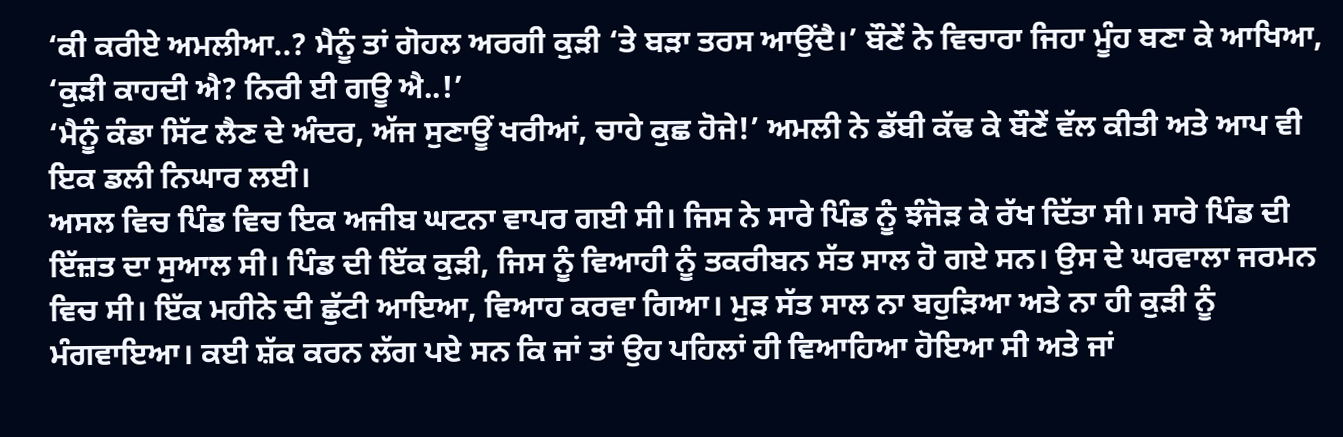‘ਕੀ ਕਰੀਏ ਅਮਲੀਆ..? ਮੈਨੂੰ ਤਾਂ ਗੋਹਲ ਅਰਗੀ ਕੁੜੀ ‘ਤੇ ਬੜਾ ਤਰਸ ਆਉਂਦੈ।’ ਬੌਣੇਂ ਨੇ ਵਿਚਾਰਾ ਜਿਹਾ ਮੂੰਹ ਬਣਾ ਕੇ ਆਖਿਆ, ‘ਕੁੜੀ ਕਾਹਦੀ ਐ? ਨਿਰੀ ਈ ਗਊ ਐ..!’
‘ਮੈਨੂੰ ਕੰਡਾ ਸਿੱਟ ਲੈਣ ਦੇ ਅੰਦਰ, ਅੱਜ ਸੁਣਾਊਂ ਖਰੀਆਂ, ਚਾਹੇ ਕੁਛ ਹੋਜੇ!’ ਅਮਲੀ ਨੇ ਡੱਬੀ ਕੱਢ ਕੇ ਬੌਣੇਂ ਵੱਲ ਕੀਤੀ ਅਤੇ ਆਪ ਵੀ ਇਕ ਡਲੀ ਨਿਘਾਰ ਲਈ।
ਅਸਲ ਵਿਚ ਪਿੰਡ ਵਿਚ ਇਕ ਅਜੀਬ ਘਟਨਾ ਵਾਪਰ ਗਈ ਸੀ। ਜਿਸ ਨੇ ਸਾਰੇ ਪਿੰਡ ਨੂੰ ਝੰਜੋੜ ਕੇ ਰੱਖ ਦਿੱਤਾ ਸੀ। ਸਾਰੇ ਪਿੰਡ ਦੀ ਇੱਜ਼ਤ ਦਾ ਸੁਆਲ ਸੀ। ਪਿੰਡ ਦੀ ਇੱਕ ਕੁੜੀ, ਜਿਸ ਨੂੰ ਵਿਆਹੀ ਨੂੰ ਤਕਰੀਬਨ ਸੱਤ ਸਾਲ ਹੋ ਗਏ ਸਨ। ਉਸ ਦੇ ਘਰਵਾਲਾ ਜਰਮਨ ਵਿਚ ਸੀ। ਇੱਕ ਮਹੀਨੇ ਦੀ ਛੁੱਟੀ ਆਇਆ, ਵਿਆਹ ਕਰਵਾ ਗਿਆ। ਮੁੜ ਸੱਤ ਸਾਲ ਨਾ ਬਹੁੜਿਆ ਅਤੇ ਨਾ ਹੀ ਕੁੜੀ ਨੂੰ ਮੰਗਵਾਇਆ। ਕਈ ਸ਼ੱਕ ਕਰਨ ਲੱਗ ਪਏ ਸਨ ਕਿ ਜਾਂ ਤਾਂ ਉਹ ਪਹਿਲਾਂ ਹੀ ਵਿਆਹਿਆ ਹੋਇਆ ਸੀ ਅਤੇ ਜਾਂ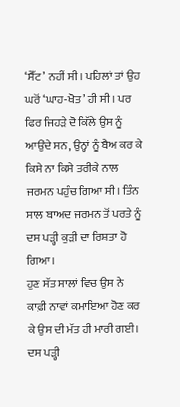‘ਸੈੱਟ’ ਨਹੀਂ ਸੀ। ਪਹਿਲਾਂ ਤਾਂ ਉਹ ਘਰੋਂ ‘ਘਾਹ-ਖੋਤ’ ਹੀ ਸੀ। ਪਰ ਫਿਰ ਜਿਹੜੇ ਦੋ ਕਿੱਲੇ ਉਸ ਨੂੰ ਆਉਂਦੇ ਸਨ, ਉਨ੍ਹਾਂ ਨੂੰ ਬੈਅ ਕਰ ਕੇ ਕਿਸੇ ਨਾ ਕਿਸੇ ਤਰੀਕੇ ਨਾਲ ਜਰਮਨ ਪਹੁੰਚ ਗਿਆ ਸੀ। ਤਿੰਨ ਸਾਲ ਬਾਅਦ ਜਰਮਨ ਤੋਂ ਪਰਤੇ ਨੂੰ ਦਸ ਪੜ੍ਹੀ ਕੁੜੀ ਦਾ ਰਿਸ਼ਤਾ ਹੋ ਗਿਆ।
ਹੁਣ ਸੱਤ ਸਾਲਾਂ ਵਿਚ ਉਸ ਨੇ ਕਾਫ਼ੀ ਨਾਵਾਂ ਕਮਾਇਆ ਹੋਣ ਕਰ ਕੇ ਉਸ ਦੀ ਮੱਤ ਹੀ ਮਾਰੀ ਗਈ। ਦਸ ਪੜ੍ਹੀ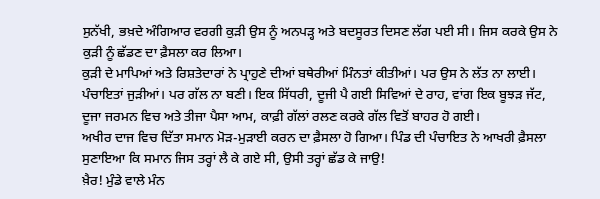ਸੁਨੱਖੀ, ਭਖ਼ਦੇ ਅੰਗਿਆਰ ਵਰਗੀ ਕੁੜੀ ਉਸ ਨੂੰ ਅਨਪੜ੍ਹ ਅਤੇ ਬਦਸੂਰਤ ਦਿਸਣ ਲੱਗ ਪਈ ਸੀ। ਜਿਸ ਕਰਕੇ ਉਸ ਨੇ ਕੁੜੀ ਨੂੰ ਛੱਡਣ ਦਾ ਫ਼ੈਸਲਾ ਕਰ ਲਿਆ।
ਕੁੜੀ ਦੇ ਮਾਪਿਆਂ ਅਤੇ ਰਿਸ਼ਤੇਦਾਰਾਂ ਨੇ ਪ੍ਰਾਹੁਣੇ ਦੀਆਂ ਬਥੇਰੀਆਂ ਮਿੰਨਤਾਂ ਕੀਤੀਆਂ। ਪਰ ਉਸ ਨੇ ਲੱਤ ਨਾ ਲਾਈ। ਪੰਚਾਇਤਾਂ ਜੁੜੀਆਂ। ਪਰ ਗੱਲ ਨਾ ਬਣੀ। ਇਕ ਸਿੱਧਰੀ, ਦੂਜੀ ਪੈ ਗਈ ਸਿਵਿਆਂ ਦੇ ਰਾਹ, ਵਾਂਗ ਇਕ ਬੂਝੜ ਜੱਟ, ਦੂਜਾ ਜਰਮਨ ਵਿਚ ਅਤੇ ਤੀਜਾ ਪੈਸਾ ਆਮ, ਕਾਫ਼ੀ ਗੱਲਾਂ ਰਲਣ ਕਰਕੇ ਗੱਲ ਵਿਤੋਂ ਬਾਹਰ ਹੋ ਗਈ।
ਅਖੀਰ ਦਾਜ ਵਿਚ ਦਿੱਤਾ ਸਮਾਨ ਮੋੜ-ਮੁੜਾਈ ਕਰਨ ਦਾ ਫ਼ੈਸਲਾ ਹੋ ਗਿਆ। ਪਿੰਡ ਦੀ ਪੰਚਾਇਤ ਨੇ ਆਖਰੀ ਫ਼ੈਸਲਾ ਸੁਣਾਇਆ ਕਿ ਸਮਾਨ ਜਿਸ ਤਰ੍ਹਾਂ ਲੈ ਕੇ ਗਏ ਸੀ, ਉਸੀ ਤਰ੍ਹਾਂ ਛੱਡ ਕੇ ਜਾਉ!
ਖ਼ੈਰ! ਮੁੰਡੇ ਵਾਲੇ ਮੰਨ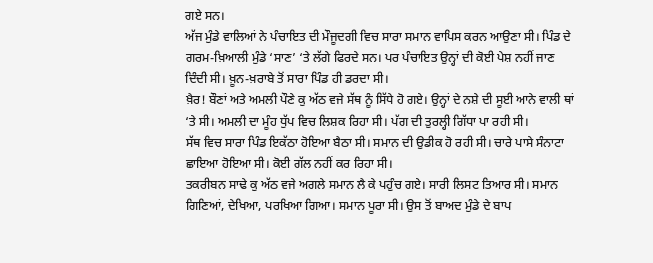ਗਏ ਸਨ।
ਅੱਜ ਮੁੰਡੇ ਵਾਲਿਆਂ ਨੇ ਪੰਚਾਇਤ ਦੀ ਮੌਜੂਦਗੀ ਵਿਚ ਸਾਰਾ ਸਮਾਨ ਵਾਪਿਸ ਕਰਨ ਆਉਣਾ ਸੀ। ਪਿੰਡ ਦੇ ਗਰਮ-ਖ਼ਿਆਲੀ ਮੁੰਡੇ ‘ਸਾਣ’ ‘ਤੇ ਲੱਗੇ ਫਿਰਦੇ ਸਨ। ਪਰ ਪੰਚਾਇਤ ਉਨ੍ਹਾਂ ਦੀ ਕੋਈ ਪੇਸ਼ ਨਹੀਂ ਜਾਣ ਦਿੰਦੀ ਸੀ। ਖ਼ੂਨ-ਖ਼ਰਾਬੇ ਤੋਂ ਸਾਰਾ ਪਿੰਡ ਹੀ ਡਰਦਾ ਸੀ।
ਖ਼ੈਰ! ਬੌਣਾਂ ਅਤੇ ਅਮਲੀ ਪੌਣੇ ਕੁ ਅੱਠ ਵਜੇ ਸੱਥ ਨੂੰ ਸਿੱਧੇ ਹੋ ਗਏ। ਉਨ੍ਹਾਂ ਦੇ ਨਸ਼ੇ ਦੀ ਸੂਈ ਆਨੇ ਵਾਲੀ ਥਾਂ ‘ਤੇ ਸੀ। ਅਮਲੀ ਦਾ ਮੂੰਹ ਧੁੱਪ ਵਿਚ ਲਿਸ਼ਕ ਰਿਹਾ ਸੀ। ਪੱਗ ਦੀ ਤੁਰਲ੍ਹੀ ਗਿੱਧਾ ਪਾ ਰਹੀ ਸੀ।
ਸੱਥ ਵਿਚ ਸਾਰਾ ਪਿੰਡ ਇਕੱਠਾ ਹੋਇਆ ਬੈਠਾ ਸੀ। ਸਮਾਨ ਦੀ ਉਡੀਕ ਹੋ ਰਹੀ ਸੀ। ਚਾਰੇ ਪਾਸੇ ਸੰਨਾਟਾ ਛਾਇਆ ਹੋਇਆ ਸੀ। ਕੋਈ ਗੱਲ ਨਹੀਂ ਕਰ ਰਿਹਾ ਸੀ।
ਤਕਰੀਬਨ ਸਾਢੇ ਕੁ ਅੱਠ ਵਜੇ ਅਗਲੇ ਸਮਾਨ ਲੈ ਕੇ ਪਹੁੰਚ ਗਏ। ਸਾਰੀ ਲਿਸਟ ਤਿਆਰ ਸੀ। ਸਮਾਨ ਗਿਣਿਆਂ, ਦੇਖਿਆ, ਪਰਖਿਆ ਗਿਆ। ਸਮਾਨ ਪੂਰਾ ਸੀ। ਉਸ ਤੋਂ ਬਾਅਦ ਮੁੰਡੇ ਦੇ ਬਾਪ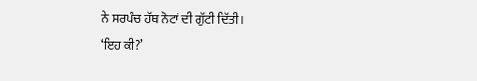ਨੇ ਸਰਪੰਚ ਹੱਥ ਨੋਟਾਂ ਦੀ ਗੁੱਟੀ ਦਿੱਤੀ।
‘ਇਹ ਕੀ?’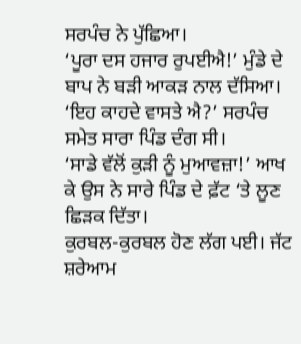ਸਰਪੰਚ ਨੇ ਪੁੱਛਿਆ।
‘ਪੂਰਾ ਦਸ ਹਜਾਰ ਰੁਪਈਐ!’ ਮੁੰਡੇ ਦੇ ਬਾਪ ਨੇ ਬੜੀ ਆਕੜ ਨਾਲ ਦੱਸਿਆ।
‘ਇਹ ਕਾਹਦੇ ਵਾਸਤੇ ਐ?’ ਸਰਪੰਚ ਸਮੇਤ ਸਾਰਾ ਪਿੰਡ ਦੰਗ ਸੀ।
‘ਸਾਡੇ ਵੱਲੋਂ ਕੁੜੀ ਨੂੰ ਮੁਆਵਜ਼ਾ!’ ਆਖ ਕੇ ਉਸ ਨੇ ਸਾਰੇ ਪਿੰਡ ਦੇ ਫ਼ੱਟ ‘ਤੇ ਲੂਣ ਛਿੜਕ ਦਿੱਤਾ।
ਕੁਰਬਲ-ਕੁਰਬਲ ਹੋਣ ਲੱਗ ਪਈ। ਜੱਟ ਸ਼ਰੇਆਮ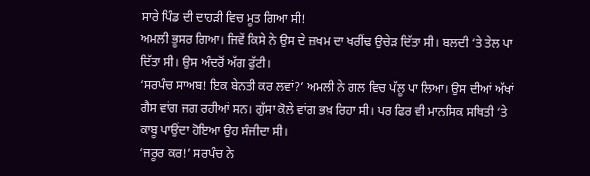ਸਾਰੇ ਪਿੰਡ ਦੀ ਦਾਹੜੀ ਵਿਚ ਮੂਤ ਗਿਆ ਸੀ!
ਅਮਲੀ ਭੂਸਰ ਗਿਆ। ਜਿਵੇਂ ਕਿਸੇ ਨੇ ਉਸ ਦੇ ਜ਼ਖਮ ਦਾ ਖਰੀਂਢ ਉਚੇੜ ਦਿੱਤਾ ਸੀ। ਬਲਦੀ ‘ਤੇ ਤੇਲ ਪਾ ਦਿੱਤਾ ਸੀ। ਉਸ ਅੰਦਰੋਂ ਅੱਗ ਫੁੱਟੀ।
‘ਸਰਪੰਚ ਸਾਅਬ! ਇਕ ਬੇਨਤੀ ਕਰ ਲਵਾਂ?’ ਅਮਲੀ ਨੇ ਗਲ ਵਿਚ ਪੱਲੂ ਪਾ ਲਿਆ। ਉਸ ਦੀਆਂ ਅੱਖਾਂ ਗੈਸ ਵਾਂਗ ਜਗ ਰਹੀਆਂ ਸਨ। ਗੁੱਸਾ ਕੋਲੇ ਵਾਂਗ ਭਖ਼ ਰਿਹਾ ਸੀ। ਪਰ ਫਿਰ ਵੀ ਮਾਨਸਿਕ ਸਥਿਤੀ ‘ਤੇ ਕਾਬੂ ਪਾਉਂਦਾ ਹੋਇਆ ਉਹ ਸੰਜੀਦਾ ਸੀ।
‘ਜਰੂਰ ਕਰ!’ ਸਰਪੰਚ ਨੇ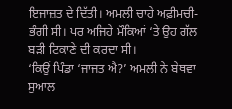ਇਜਾਜ਼ਤ ਦੇ ਦਿੱਤੀ। ਅਮਲੀ ਚਾਹੇ ਅਫ਼ੀਮਚੀ-ਭੰਗੀ ਸੀ। ਪਰ ਅਜਿਹੇ ਮੌਕਿਆਂ ‘ਤੇ ਉਹ ਗੱਲ ਬੜੀ ਟਿਕਾਣੇ ਦੀ ਕਰਦਾ ਸੀ।
‘ਕਿਉਂ ਪਿੰਡਾ ‘ਜਾਜਤ ਐ?’ ਅਮਲੀ ਨੇ ਬੇਥਵਾ ਸੁਆਲ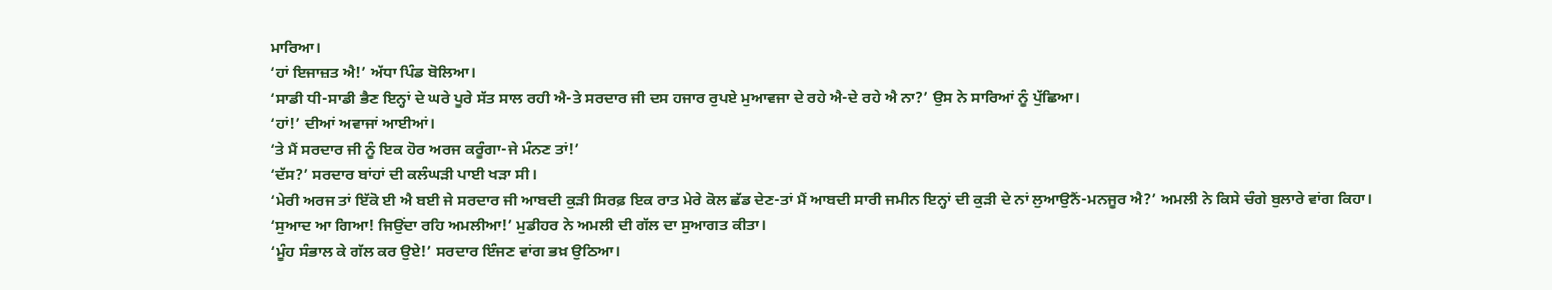ਮਾਰਿਆ।
‘ਹਾਂ ਇਜਾਜ਼ਤ ਐ!’ ਅੱਧਾ ਪਿੰਡ ਬੋਲਿਆ।
‘ਸਾਡੀ ਧੀ-ਸਾਡੀ ਭੈਣ ਇਨ੍ਹਾਂ ਦੇ ਘਰੇ ਪੂਰੇ ਸੱਤ ਸਾਲ ਰਹੀ ਐ-ਤੇ ਸਰਦਾਰ ਜੀ ਦਸ ਹਜਾਰ ਰੁਪਏ ਮੁਆਵਜਾ ਦੇ ਰਹੇ ਐ-ਦੇ ਰਹੇ ਐ ਨਾ?’ ਉਸ ਨੇ ਸਾਰਿਆਂ ਨੂੰ ਪੁੱਛਿਆ।
‘ਹਾਂ!’ ਦੀਆਂ ਅਵਾਜਾਂ ਆਈਆਂ।
‘ਤੇ ਮੈਂ ਸਰਦਾਰ ਜੀ ਨੂੰ ਇਕ ਹੋਰ ਅਰਜ ਕਰੂੰਗਾ-ਜੇ ਮੰਨਣ ਤਾਂ!’
‘ਦੱਸ?’ ਸਰਦਾਰ ਬਾਂਹਾਂ ਦੀ ਕਲੰਘੜੀ ਪਾਈ ਖੜਾ ਸੀ।
‘ਮੇਰੀ ਅਰਜ ਤਾਂ ਇੱਕੋ ਈ ਐ ਬਈ ਜੇ ਸਰਦਾਰ ਜੀ ਆਬਦੀ ਕੁੜੀ ਸਿਰਫ਼ ਇਕ ਰਾਤ ਮੇਰੇ ਕੋਲ ਛੱਡ ਦੇਣ-ਤਾਂ ਮੈਂ ਆਬਦੀ ਸਾਰੀ ਜਮੀਨ ਇਨ੍ਹਾਂ ਦੀ ਕੁੜੀ ਦੇ ਨਾਂ ਲੁਆਉਨੈਂ-ਮਨਜੂਰ ਐ?’ ਅਮਲੀ ਨੇ ਕਿਸੇ ਚੰਗੇ ਬੁਲਾਰੇ ਵਾਂਗ ਕਿਹਾ।
‘ਸੁਆਦ ਆ ਗਿਆ! ਜਿਉਂਦਾ ਰਹਿ ਅਮਲੀਆ!’ ਮੁਡੀਹਰ ਨੇ ਅਮਲੀ ਦੀ ਗੱਲ ਦਾ ਸੁਆਗਤ ਕੀਤਾ।
‘ਮੂੰਹ ਸੰਭਾਲ ਕੇ ਗੱਲ ਕਰ ਉਏ!’ ਸਰਦਾਰ ਇੰਜਣ ਵਾਂਗ ਭਖ਼ ਉਠਿਆ।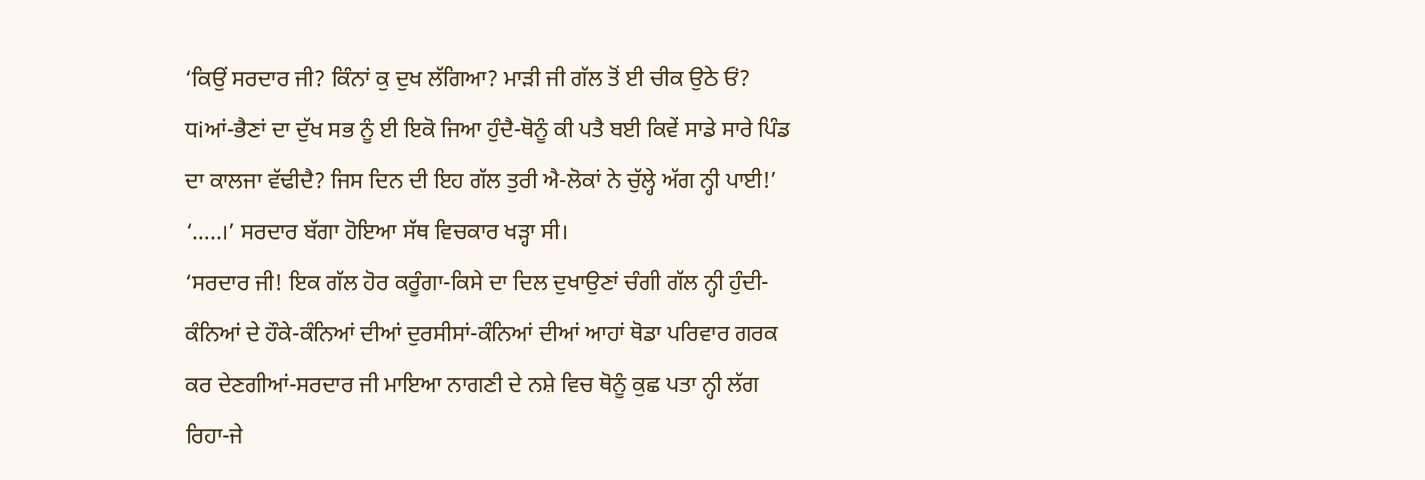‘ਕਿਉਂ ਸਰਦਾਰ ਜੀ? ਕਿੰਨਾਂ ਕੁ ਦੁਖ ਲੱਗਿਆ? ਮਾੜੀ ਜੀ ਗੱਲ ਤੋਂ ਈ ਚੀਕ ਉਠੇ ਓਂ? ਧiਆਂ-ਭੈਣਾਂ ਦਾ ਦੁੱਖ ਸਭ ਨੂੰ ਈ ਇਕੋ ਜਿਆ ਹੁੰਦੈ-ਥੋਨੂੰ ਕੀ ਪਤੈ ਬਈ ਕਿਵੇਂ ਸਾਡੇ ਸਾਰੇ ਪਿੰਡ ਦਾ ਕਾਲਜਾ ਵੱਢੀਦੈ? ਜਿਸ ਦਿਨ ਦੀ ਇਹ ਗੱਲ ਤੁਰੀ ਐ-ਲੋਕਾਂ ਨੇ ਚੁੱਲ੍ਹੇ ਅੱਗ ਨ੍ਹੀ ਪਾਈ!’
‘…..।’ ਸਰਦਾਰ ਬੱਗਾ ਹੋਇਆ ਸੱਥ ਵਿਚਕਾਰ ਖੜ੍ਹਾ ਸੀ।
‘ਸਰਦਾਰ ਜੀ! ਇਕ ਗੱਲ ਹੋਰ ਕਰੂੰਗਾ-ਕਿਸੇ ਦਾ ਦਿਲ ਦੁਖਾਉਣਾਂ ਚੰਗੀ ਗੱਲ ਨ੍ਹੀ ਹੁੰਦੀ-ਕੰਨਿਆਂ ਦੇ ਹੌਕੇ-ਕੰਨਿਆਂ ਦੀਆਂ ਦੁਰਸੀਸਾਂ-ਕੰਨਿਆਂ ਦੀਆਂ ਆਹਾਂ ਥੋਡਾ ਪਰਿਵਾਰ ਗਰਕ ਕਰ ਦੇਣਗੀਆਂ-ਸਰਦਾਰ ਜੀ ਮਾਇਆ ਨਾਗਣੀ ਦੇ ਨਸ਼ੇ ਵਿਚ ਥੋਨੂੰ ਕੁਛ ਪਤਾ ਨ੍ਹੀ ਲੱਗ ਰਿਹਾ-ਜੇ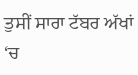ਤੁਸੀਂ ਸਾਰਾ ਟੱਬਰ ਅੱਖਾਂ ‘ਚ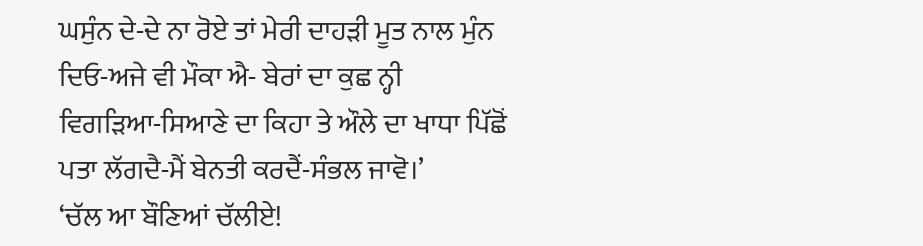ਘਸੁੰਨ ਦੇ-ਦੇ ਨਾ ਰੋਏ ਤਾਂ ਮੇਰੀ ਦਾਹੜੀ ਮੂਤ ਨਾਲ ਮੁੰਨ ਦਿਓ-ਅਜੇ ਵੀ ਮੌਕਾ ਐ- ਬੇਰਾਂ ਦਾ ਕੁਛ ਨ੍ਹੀ ਵਿਗੜਿਆ-ਸਿਆਣੇ ਦਾ ਕਿਹਾ ਤੇ ਔਲੇ ਦਾ ਖਾਧਾ ਪਿੱਛੋਂ ਪਤਾ ਲੱਗਦੈ-ਮੈਂ ਬੇਨਤੀ ਕਰਦੈਂ-ਸੰਭਲ ਜਾਵੋ।’
‘ਚੱਲ ਆ ਬੌਣਿਆਂ ਚੱਲੀਏ!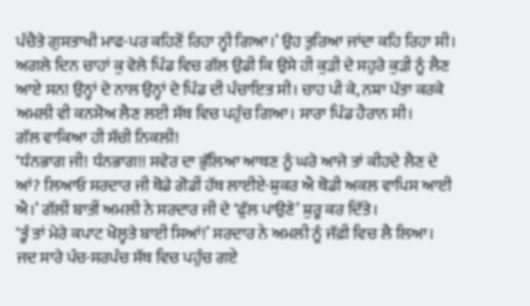ਪੰਚੈਤੇ ਗੁਸਤਾਖੀ ਮਾਫ-ਪਰ ਕਹਿਣੋਂ ਰਿਹਾ ਨ੍ਹੀ ਗਿਆ।’ ਉਹ ਤੁਰਿਆ ਜਾਂਦਾ ਕਹਿ ਰਿਹਾ ਸੀ।
ਅਗਲੇ ਦਿਨ ਚਾਹਾਂ ਕੁ ਵੇਲੇ ਪਿੰਡ ਵਿਚ ਗੱਲ ਉਡੀ ਕਿ ਉਸੇ ਹੀ ਕੁੜੀ ਦੇ ਸਹੁਰੇ ਕੁੜੀ ਨੂੰ ਲੈਣ ਆਏ ਸਨ! ਉਨ੍ਹਾਂ ਦੇ ਨਾਲ ਉਨ੍ਹਾਂ ਦੇ ਪਿੰਡ ਦੀ ਪੰਚਾਇਤ ਸੀ। ਚਾਹ ਪੀ ਕੇ, ਨਸ਼ਾ ਪੱਤਾ ਕਰਕੇ ਅਮਲੀ ਵੀ ਕਨਸੋਅ ਲੈਣ ਲਈ ਸੱਥ ਵਿਚ ਪਹੁੰਚ ਗਿਆ। ਸਾਰਾ ਪਿੰਡ ਹੈਰਾਨ ਸੀ।
ਗੱਲ ਵਾਕਿਆ ਹੀ ਸੱਚੀ ਨਿਕਲੀ!
‘ਧੰਨਭਾਗ ਜੀ! ਧੰਨਭਾਗ!! ਸਵੇਰ ਦਾ ਭੁੱਲਿਆ ਆਥਣ ਨੂੰ ਘਰੇ ਆਜੇ ਤਾਂ ਕੀਹਦੇ ਲੈਣ ਦੇ ਆਂ? ਲਿਆਓ ਸਰਦਾਰ ਜੀ ਥੋਡੇ ਗੋਡੀਂ ਹੱਥ ਲਾਈਏ-ਸ਼ੁਕਰ ਐ ਥੋਡੀ ਅਕਲ ਵਾਪਿਸ ਆਈ ਐ।’ ਗੱਲੀਂ ਬਾਤੀਂ ਅਮਲੀ ਨੇ ਸਰਦਾਰ ਜੀ ਦੇ ‘ਫੁੱਲ ਪਾਉਣੇ’ ਸ਼ੁਰੂ ਕਰ ਦਿੱਤੇ।
‘ਤੂੰ ਤਾਂ ਮੇਰੇ ਕਪਾਟ ਖੋਲ੍ਹਤੇ ਬਾਈ ਸਿਆਂ!’ ਸਰਦਾਰ ਨੇ ਅਮਲੀ ਨੂੰ ਜੱਫ਼ੀ ਵਿਚ ਲੈ ਲਿਆ।
ਜਦ ਸਾਰੇ ਪੰਚ-ਸਰਪੰਚ ਸੱਥ ਵਿਚ ਪਹੁੰਚ ਗਏ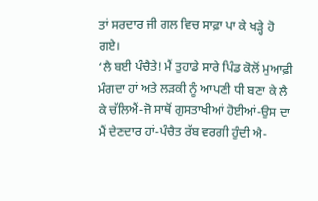ਤਾਂ ਸਰਦਾਰ ਜੀ ਗਲ ਵਿਚ ਸਾਫ਼ਾ ਪਾ ਕੇ ਖੜ੍ਹੇ ਹੋ ਗਏ।
‘ਲੈ ਬਈ ਪੰਚੈਤੇ! ਮੈਂ ਤੁਹਾਡੇ ਸਾਰੇ ਪਿੰਡ ਕੋਲੋਂ ਮੁਆਫ਼ੀ ਮੰਗਦਾ ਹਾਂ ਅਤੇ ਲੜਕੀ ਨੂੰ ਆਪਣੀ ਧੀ ਬਣਾ ਕੇ ਲੈ ਕੇ ਚੱਲਿਐਂ-ਜੋ ਸਾਥੋਂ ਗੁਸਤਾਖੀਆਂ ਹੋਈਆਂ-ਉਸ ਦਾ ਮੈਂ ਦੇਣਦਾਰ ਹਾਂ-ਪੰਚੈਤ ਰੱਬ ਵਰਗੀ ਹੁੰਦੀ ਐ-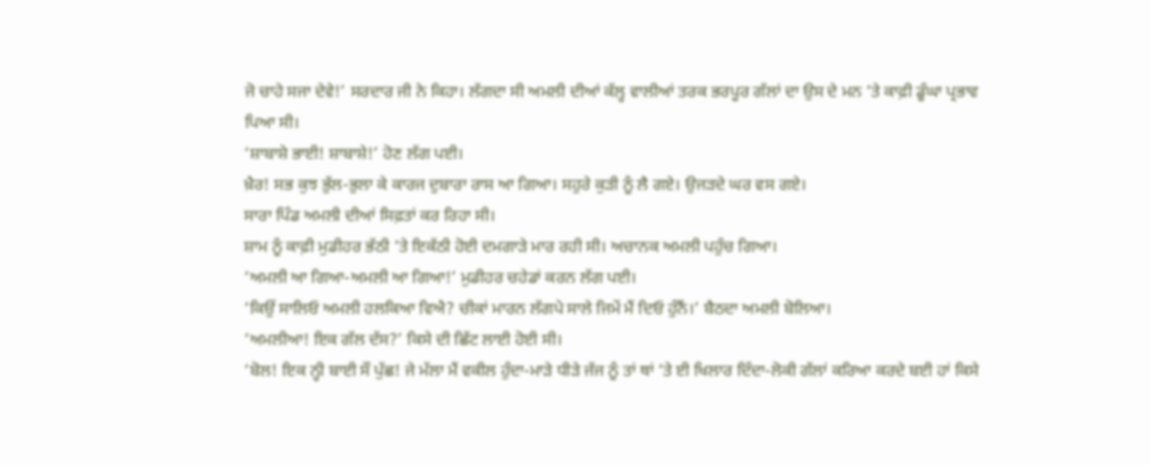ਜੋ ਚਾਹੇ ਸਜਾ ਦੇਵੇ!’ ਸਰਦਾਰ ਜੀ ਨੇ ਕਿਹਾ। ਲੱਗਦਾ ਸੀ ਅਮਲੀ ਦੀਆਂ ਕੱਲ੍ਹ ਵਾਲੀਆਂ ਤਰਕ ਭਰਪੂਰ ਗੱਲਾਂ ਦਾ ਉਸ ਦੇ ਮਨ ‘ਤੇ ਕਾਫ਼ੀ ਡੂੰਘਾ ਪ੍ਰਭਾਵ ਪਿਆ ਸੀ।
‘ਸ਼ਾਬਾਸ਼ੇ ਭਾਈ! ਸ਼ਾਬਾਸ਼ੇ!’ ਹੋਣ ਲੱਗ ਪਈ।
ਖ਼ੈਰ! ਸਭ ਕੁਝ ਭੁੱਲ-ਭੁਲਾ ਕੇ ਕਾਰਜ ਦੁਬਾਰਾ ਰਾਸ ਆ ਗਿਆ। ਸਹੁਰੇ ਕੁੜੀ ਨੂੰ ਲੈ ਗਏ। ਉਜੜਦੇ ਘਰ ਵਸ ਗਏ।
ਸਾਰਾ ਪਿੰਡ ਅਮਲੀ ਦੀਆਂ ਸਿਫ਼ਤਾਂ ਕਰ ਰਿਹਾ ਸੀ।
ਸ਼ਾਮ ਨੂੰ ਕਾਫ਼ੀ ਮੁਡੀਹਰ ਭੱਠੀ ‘ਤੇ ਇਕੱਠੀ ਹੋਈ ਦਮਗਾੜੇ ਮਾਰ ਰਹੀ ਸੀ। ਅਚਾਨਕ ਅਮਲੀ ਪਹੁੰਚ ਗਿਆ।
‘ਅਮਲੀ ਆ ਗਿਆ-ਅਮਲੀ ਆ ਗਿਆ!’ ਮੁਡੀਹਰ ਚਹੇਡਾਂ ਕਰਨ ਲੱਗ ਪਈ।
‘ਕਿਉਂ ਸਾਲਿਓ ਅਮਲੀ ਹਲਕਿਆ ਵਿਐ? ਚੀਕਾਂ ਮਾਰਨ ਲੱਗਪੇ ਸਾਲੇ ਜਿਮੇਂ ਮੈਂ ਦਿਓ ਹੁੰਨੈਂ।’ ਬੈਠਦਾ ਅਮਲੀ ਬੋਲਿਆ।
‘ਅਮਲੀਆ! ਇਕ ਗੱਲ ਦੱਸ?’ ਕਿਸੇ ਦੀ ਛਿੱਟ ਲਾਈ ਹੋਈ ਸੀ।
‘ਬੋਲ! ਇਕ ਨ੍ਹੀ ਬਾਈ ਸੌ ਪੁੱਛ! ਜੇ ਮੱਲਾ ਮੈਂ ਵਕੀਲ ਹੁੰਦਾ-ਮਾੜੇ ਧੀੜੇ ਜੱਜ ਨੂੰ ਤਾਂ ਥਾਂ ‘ਤੇ ਈ ਖਿਲਾਰ ਦਿੰਦਾ-ਲੋਕੀ ਗੱਲਾਂ ਕਰਿਆ ਕਰਦੇ ਬਈ ਹਾਂ ਕਿਸੇ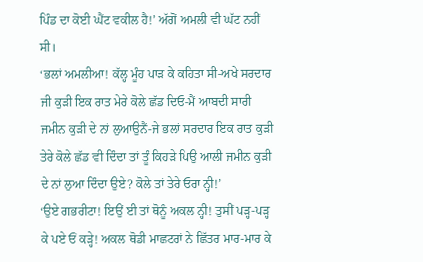ਪਿੰਡ ਦਾ ਕੋਈ ਘੈਂਟ ਵਕੀਲ ਹੈ!’ ਅੱਗੋਂ ਅਮਲੀ ਵੀ ਘੱਟ ਨਹੀਂ ਸੀ।
‘ਭਲਾਂ ਅਮਲੀਆ! ਕੱਲ੍ਹ ਮੂੰਹ ਪਾੜ ਕੇ ਕਹਿਤਾ ਸੀ-ਅਖੇ ਸਰਦਾਰ ਜੀ ਕੁੜੀ ਇਕ ਰਾਤ ਮੇਰੇ ਕੋਲੇ ਛੱਡ ਦਿਓ-ਮੈਂ ਆਬਦੀ ਸਾਰੀ ਜਮੀਨ ਕੁੜੀ ਦੇ ਨਾਂ ਲੁਆਉਨੈਂ-ਜੇ ਭਲਾਂ ਸਰਦਾਰ ਇਕ ਰਾਤ ਕੁੜੀ ਤੇਰੇ ਕੋਲੇ ਛੱਡ ਵੀ ਦਿੰਦਾ ਤਾਂ ਤੂੰ ਕਿਹੜੇ ਪਿਉ ਆਲੀ ਜਮੀਨ ਕੁੜੀ ਦੇ ਨਾਂ ਲੁਆ ਦਿੰਦਾ ਉਏ? ਕੋਲੇ ਤਾਂ ਤੇਰੇ ਓਰਾ ਨ੍ਹੀ!’
‘ਉਏ ਗਭਰੀਟਾ! ਇਉਂ ਈ ਤਾਂ ਥੋਨੂੰ ਅਕਲ ਨ੍ਹੀ! ਤੁਸੀਂ ਪੜ੍ਹ-ਪੜ੍ਹ ਕੇ ਪਏ ਓਂ ਕੜ੍ਹੇ! ਅਕਲ ਥੋਡੀ ਮਾਛਟਰਾਂ ਨੇ ਛਿੱਤਰ ਮਾਰ-ਮਾਰ ਕੇ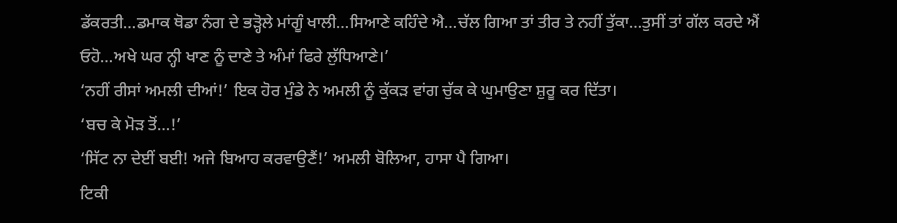ਡੱਕਰਤੀ…ਡਮਾਕ ਥੋਡਾ ਨੰਗ ਦੇ ਭੜ੍ਹੋਲੇ ਮਾਂਗੂੰ ਖਾਲੀ…ਸਿਆਣੇ ਕਹਿੰਦੇ ਐ…ਚੱਲ ਗਿਆ ਤਾਂ ਤੀਰ ਤੇ ਨਹੀਂ ਤੁੱਕਾ…ਤੁਸੀਂ ਤਾਂ ਗੱਲ ਕਰਦੇ ਐਂ ਓਹੋ…ਅਖੇ ਘਰ ਨ੍ਹੀ ਖਾਣ ਨੂੰ ਦਾਣੇ ਤੇ ਅੰਮਾਂ ਫਿਰੇ ਲੁੱਧਿਆਣੇ।’
‘ਨਹੀਂ ਰੀਸਾਂ ਅਮਲੀ ਦੀਆਂ!’ ਇਕ ਹੋਰ ਮੁੰਡੇ ਨੇ ਅਮਲੀ ਨੂੰ ਕੁੱਕੜ ਵਾਂਗ ਚੁੱਕ ਕੇ ਘੁਮਾਉਣਾ ਸ਼ੁਰੂ ਕਰ ਦਿੱਤਾ।
‘ਬਚ ਕੇ ਮੋੜ ਤੋਂ…!’
‘ਸਿੱਟ ਨਾ ਦੇਈਂ ਬਈ! ਅਜੇ ਬਿਆਹ ਕਰਵਾਉਣੈਂ!’ ਅਮਲੀ ਬੋਲਿਆ, ਹਾਸਾ ਪੈ ਗਿਆ।
ਟਿਕੀ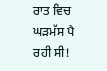ਰਾਤ ਵਿਚ ਘੜਮੱਸ ਪੈ ਰਹੀ ਸੀ!